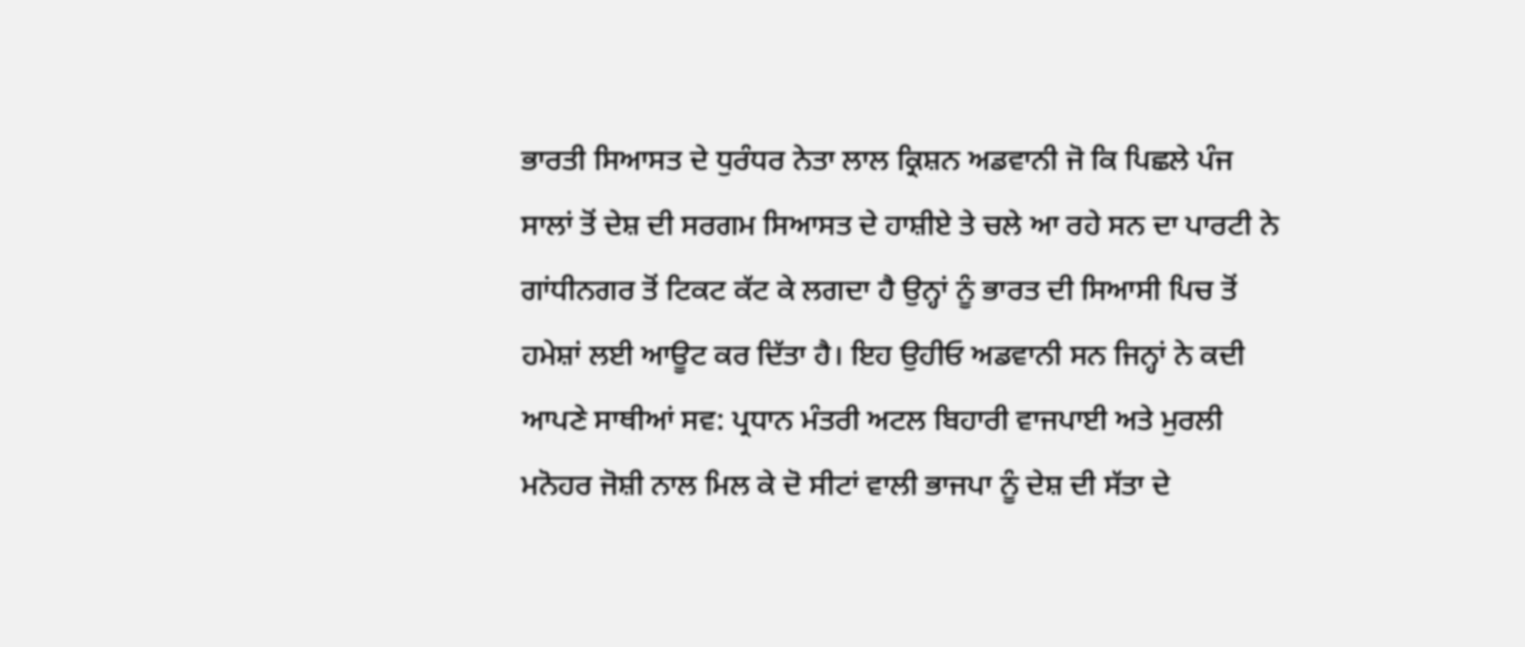ਭਾਰਤੀ ਸਿਆਸਤ ਦੇ ਧੁਰੰਧਰ ਨੇਤਾ ਲਾਲ ਕ੍ਰਿਸ਼ਨ ਅਡਵਾਨੀ ਜੋ ਕਿ ਪਿਛਲੇ ਪੰਜ ਸਾਲਾਂ ਤੋਂ ਦੇਸ਼ ਦੀ ਸਰਗਮ ਸਿਆਸਤ ਦੇ ਹਾਸ਼ੀਏ ਤੇ ਚਲੇ ਆ ਰਹੇ ਸਨ ਦਾ ਪਾਰਟੀ ਨੇ ਗਾਂਧੀਨਗਰ ਤੋਂ ਟਿਕਟ ਕੱਟ ਕੇ ਲਗਦਾ ਹੈ ਉਨ੍ਹਾਂ ਨੂੰ ਭਾਰਤ ਦੀ ਸਿਆਸੀ ਪਿਚ ਤੋਂ ਹਮੇਸ਼ਾਂ ਲਈ ਆਊਟ ਕਰ ਦਿੱਤਾ ਹੈ। ਇਹ ਉਹੀਓ ਅਡਵਾਨੀ ਸਨ ਜਿਨ੍ਹਾਂ ਨੇ ਕਦੀ ਆਪਣੇ ਸਾਥੀਆਂ ਸਵ: ਪ੍ਰਧਾਨ ਮੰਤਰੀ ਅਟਲ ਬਿਹਾਰੀ ਵਾਜਪਾਈ ਅਤੇ ਮੁਰਲੀ ਮਨੋਹਰ ਜੋਸ਼ੀ ਨਾਲ ਮਿਲ ਕੇ ਦੋ ਸੀਟਾਂ ਵਾਲੀ ਭਾਜਪਾ ਨੂੰ ਦੇਸ਼ ਦੀ ਸੱਤਾ ਦੇ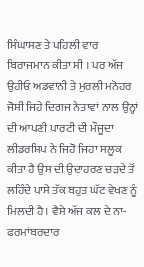ਸਿੰਘਾਸਣ ਤੇ ਪਹਿਲੀ ਵਾਰ ਬਿਰਾਜਮਾਨ ਕੀਤਾ ਸੀ । ਪਰ ਅੱਜ ਉਹੀਓ ਅਡਵਾਨੀ ਤੇ ਮੁਰਲੀ ਮਨੋਹਰ ਜੋਸ਼ੀ ਜਿਹੇ ਦਿਗਜ ਨੇਤਾਵਾਂ ਨਾਲ ਉਨ੍ਹਾਂ ਦੀ ਆਪਣੀ ਪਾਰਟੀ ਦੀ ਮੌਜੂਦਾ ਲੀਡਰਸ਼ਿਪ ਨੇ ਜਿਹੋ ਜਿਹਾ ਸਲੂਕ ਕੀਤਾ ਹੈ ਉਸ ਦੀ ਉਦਾਹਰਣ ਚੜਦੇ ਤੋਂ ਲਹਿੰਦੇ ਪਾਸੇ ਤੱਕ ਬਹੁਤ ਘੱਟ ਵੇਖਣ ਨੂੰ ਮਿਲਦੀ ਹੈ। ਵੈਸੇ ਅੱਜ ਕਲ ਦੇ ਨਾ-ਫਰਮਾਂਬਰਦਾਰ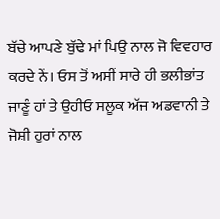ਬੱਚੇ ਆਪਣੇ ਬੁੱਢੇ ਮਾਂ ਪਿਉ ਨਾਲ ਜੋ ਵਿਵਹਾਰ ਕਰਦੇ ਨੇਂ। ਓਸ ਤੋਂ ਅਸੀਂ ਸਾਰੇ ਹੀ ਭਲੀਭਾਂਤ ਜਾਣੂੰ ਹਾਂ ਤੇ ਉਹੀਓ ਸਲੂਕ ਅੱਜ ਅਡਵਾਨੀ ਤੇ ਜੋਸ਼ੀ ਹੁਰਾਂ ਨਾਲ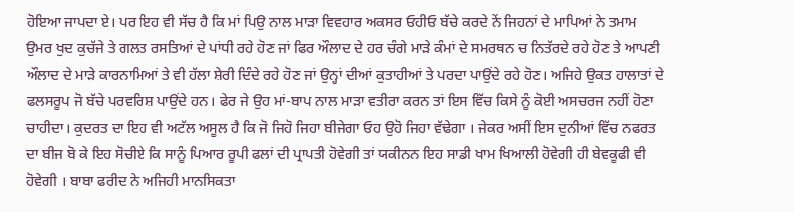ਹੋਇਆ ਜਾਪਦਾ ਏ। ਪਰ ਇਹ ਵੀ ਸੱਚ ਹੈ ਕਿ ਮਾਂ ਪਿਉ ਨਾਲ ਮਾੜਾ ਵਿਵਹਾਰ ਅਕਸਰ ਓਹੀਓ ਬੱਚੇ ਕਰਦੇ ਨੇਂ ਜਿਹਨਾਂ ਦੇ ਮਾਪਿਆਂ ਨੇ ਤਮਾਮ ਉਮਰ ਖੁਦ ਕੁਚੱਜੇ ਤੇ ਗਲਤ ਰਸਤਿਆਂ ਦੇ ਪਾਂਧੀ ਰਹੇ ਹੋਣ ਜਾਂ ਫਿਰ ਔਲਾਦ ਦੇ ਹਰ ਚੰਗੇ ਮਾੜੇ ਕੰਮਾਂ ਦੇ ਸਮਰਥਨ ਚ ਨਿਤੱਰਦੇ ਰਹੇ ਹੋਣ ਤੇ ਆਪਣੀ ਔਲਾਦ ਦੇ ਮਾੜੇ ਕਾਰਨਾਮਿਆਂ ਤੇ ਵੀ ਹੱਲਾ ਸ਼ੇਰੀ ਦਿੰਦੇ ਰਹੇ ਹੋਣ ਜਾਂ ਉਨ੍ਹਾਂ ਦੀਆਂ ਕੁਤਾਹੀਆਂ ਤੇ ਪਰਦਾ ਪਾਉਂਦੇ ਰਹੇ ਹੋਣ। ਅਜਿਹੇ ਉਕਤ ਹਾਲਾਤਾਂ ਦੇ ਫਲਸਰੂਪ ਜੋ ਬੱਚੇ ਪਰਵਰਿਸ਼ ਪਾਉਂਦੇ ਹਨ। ਫੇਰ ਜੇ ਉਹ ਮਾਂ-ਬਾਪ ਨਾਲ ਮਾੜਾ ਵਤੀਰਾ ਕਰਨ ਤਾਂ ਇਸ ਵਿੱਚ ਕਿਸੇ ਨੂੰ ਕੋਈ ਅਸਚਰਜ ਨਹੀਂ ਹੋਣਾ ਚਾਹੀਦਾ। ਕੁਦਰਤ ਦਾ ਇਹ ਵੀ ਅਟੱਲ ਅਸੂਲ ਹੈ ਕਿ ਜੋ ਜਿਹੋ ਜਿਹਾ ਬੀਜੇਗਾ ਓਹ ਉਹੋ ਜਿਹਾ ਵੱਢੇਗਾ । ਜੇਕਰ ਅਸੀਂ ਇਸ ਦੁਨੀਆਂ ਵਿੱਚ ਨਫਰਤ ਦਾ ਬੀਜ ਬੋ ਕੇ ਇਹ ਸੋਚੀਏ ਕਿ ਸਾਨੂੰ ਪਿਆਰ ਰੂਪੀ ਫਲਾਂ ਦੀ ਪ੍ਰਾਪਤੀ ਹੋਵੇਗੀ ਤਾਂ ਯਕੀਨਨ ਇਹ ਸਾਡੀ ਖਾਮ ਖਿਆਲੀ ਹੋਵੇਗੀ ਹੀ ਬੇਵਕੂਫੀ ਵੀ ਹੋਵੇਗੀ । ਬਾਬਾ ਫਰੀਦ ਨੇ ਅਜਿਹੀ ਮਾਨਸਿਕਤਾ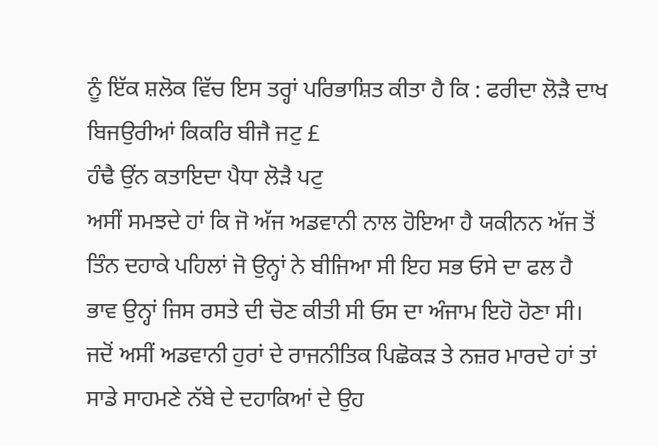ਨੂੰ ਇੱਕ ਸ਼ਲੋਕ ਵਿੱਚ ਇਸ ਤਰ੍ਹਾਂ ਪਰਿਭਾਸ਼ਿਤ ਕੀਤਾ ਹੈ ਕਿ : ਫਰੀਦਾ ਲੋੜੈ ਦਾਖ ਬਿਜਉਰੀਆਂ ਕਿਕਰਿ ਬੀਜੈ ਜਟੁ £
ਹੰਢੈ ਉਂਨ ਕਤਾਇਦਾ ਪੈਧਾ ਲੋੜੈ ਪਟੁ
ਅਸੀਂ ਸਮਝਦੇ ਹਾਂ ਕਿ ਜੋ ਅੱਜ ਅਡਵਾਨੀ ਨਾਲ ਹੋਇਆ ਹੈ ਯਕੀਨਨ ਅੱਜ ਤੋਂ ਤਿੰਨ ਦਹਾਕੇ ਪਹਿਲਾਂ ਜੋ ਉਨ੍ਹਾਂ ਨੇ ਬੀਜਿਆ ਸੀ ਇਹ ਸਭ ਓਸੇ ਦਾ ਫਲ ਹੈ ਭਾਵ ਉਨ੍ਹਾਂ ਜਿਸ ਰਸਤੇ ਦੀ ਚੋਣ ਕੀਤੀ ਸੀ ਓਸ ਦਾ ਅੰਜਾਮ ਇਹੋ ਹੋਣਾ ਸੀ। ਜਦੋਂ ਅਸੀਂ ਅਡਵਾਨੀ ਹੁਰਾਂ ਦੇ ਰਾਜਨੀਤਿਕ ਪਿਛੋਕੜ ਤੇ ਨਜ਼ਰ ਮਾਰਦੇ ਹਾਂ ਤਾਂ ਸਾਡੇ ਸਾਹਮਣੇ ਨੱਬੇ ਦੇ ਦਹਾਕਿਆਂ ਦੇ ਉਹ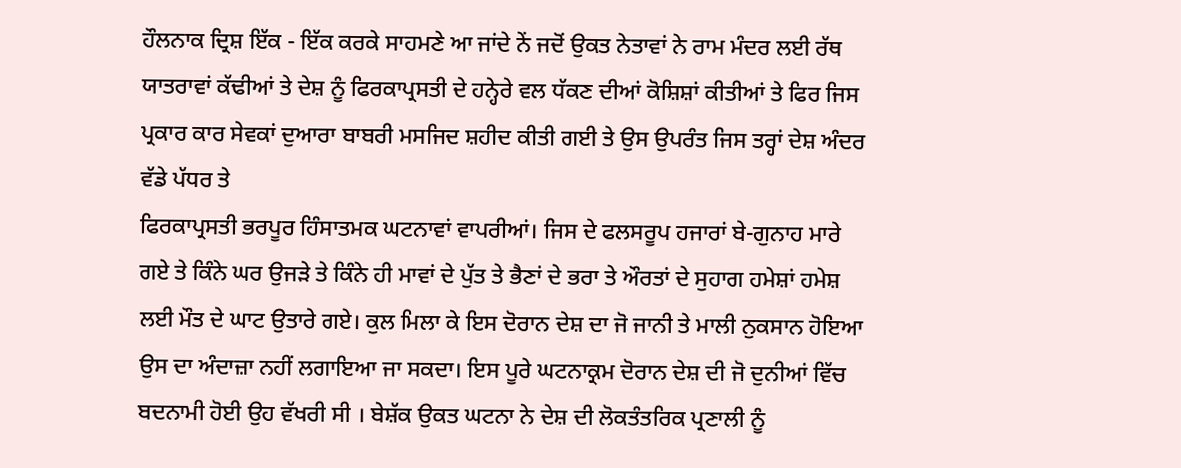ਹੌਲਨਾਕ ਦ੍ਰਿਸ਼ ਇੱਕ - ਇੱਕ ਕਰਕੇ ਸਾਹਮਣੇ ਆ ਜਾਂਦੇ ਨੇਂ ਜਦੋਂ ਉਕਤ ਨੇਤਾਵਾਂ ਨੇ ਰਾਮ ਮੰਦਰ ਲਈ ਰੱਥ ਯਾਤਰਾਵਾਂ ਕੱਢੀਆਂ ਤੇ ਦੇਸ਼ ਨੂੰ ਫਿਰਕਾਪ੍ਰਸਤੀ ਦੇ ਹਨ੍ਹੇਰੇ ਵਲ ਧੱਕਣ ਦੀਆਂ ਕੋਸ਼ਿਸ਼ਾਂ ਕੀਤੀਆਂ ਤੇ ਫਿਰ ਜਿਸ ਪ੍ਰਕਾਰ ਕਾਰ ਸੇਵਕਾਂ ਦੁਆਰਾ ਬਾਬਰੀ ਮਸਜਿਦ ਸ਼ਹੀਦ ਕੀਤੀ ਗਈ ਤੇ ਉਸ ਉਪਰੰਤ ਜਿਸ ਤਰ੍ਹਾਂ ਦੇਸ਼ ਅੰਦਰ ਵੱਡੇ ਪੱਧਰ ਤੇ
ਫਿਰਕਾਪ੍ਰਸਤੀ ਭਰਪੂਰ ਹਿੰਸਾਤਮਕ ਘਟਨਾਵਾਂ ਵਾਪਰੀਆਂ। ਜਿਸ ਦੇ ਫਲਸਰੂਪ ਹਜਾਰਾਂ ਬੇ-ਗੁਨਾਹ ਮਾਰੇ ਗਏ ਤੇ ਕਿੰਨੇ ਘਰ ਉਜੜੇ ਤੇ ਕਿੰਨੇ ਹੀ ਮਾਵਾਂ ਦੇ ਪੁੱਤ ਤੇ ਭੈਣਾਂ ਦੇ ਭਰਾ ਤੇ ਔਰਤਾਂ ਦੇ ਸੁਹਾਗ ਹਮੇਸ਼ਾਂ ਹਮੇਸ਼ ਲਈ ਮੌਤ ਦੇ ਘਾਟ ਉਤਾਰੇ ਗਏ। ਕੁਲ ਮਿਲਾ ਕੇ ਇਸ ਦੋਰਾਨ ਦੇਸ਼ ਦਾ ਜੋ ਜਾਨੀ ਤੇ ਮਾਲੀ ਨੁਕਸਾਨ ਹੋਇਆ ਉਸ ਦਾ ਅੰਦਾਜ਼ਾ ਨਹੀਂ ਲਗਾਇਆ ਜਾ ਸਕਦਾ। ਇਸ ਪੂਰੇ ਘਟਨਾਕ੍ਰਮ ਦੋਰਾਨ ਦੇਸ਼ ਦੀ ਜੋ ਦੁਨੀਆਂ ਵਿੱਚ ਬਦਨਾਮੀ ਹੋਈ ਉਹ ਵੱਖਰੀ ਸੀ । ਬੇਸ਼ੱਕ ਉਕਤ ਘਟਨਾ ਨੇ ਦੇਸ਼ ਦੀ ਲੋਕਤੰਤਰਿਕ ਪ੍ਰਣਾਲੀ ਨੂੰ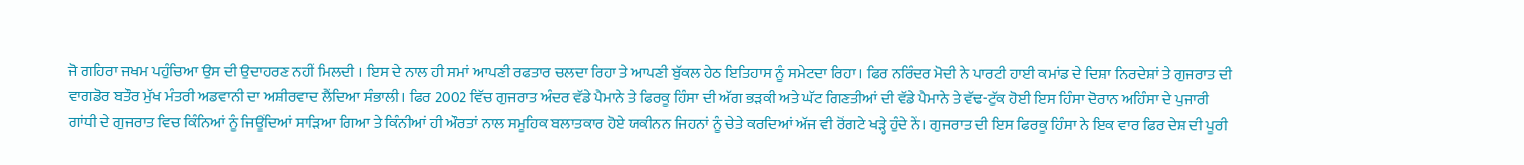ਜੋ ਗਹਿਰਾ ਜਖਮ ਪਹੁੰਚਿਆ ਉਸ ਦੀ ਉਦਾਹਰਣ ਨਹੀਂ ਮਿਲਦੀ । ਇਸ ਦੇ ਨਾਲ ਹੀ ਸਮਾਂ ਆਪਣੀ ਰਫਤਾਰ ਚਲਦਾ ਰਿਹਾ ਤੇ ਆਪਣੀ ਬੁੱਕਲ ਹੇਠ ਇਤਿਹਾਸ ਨੂੰ ਸਮੇਟਦਾ ਰਿਹਾ। ਫਿਰ ਨਰਿੰਦਰ ਮੋਦੀ ਨੇ ਪਾਰਟੀ ਹਾਈ ਕਮਾਂਡ ਦੇ ਦਿਸ਼ਾ ਨਿਰਦੇਸ਼ਾਂ ਤੇ ਗੁਜਰਾਤ ਦੀ ਵਾਗਡੋਰ ਬਤੌਰ ਮੁੱਖ ਮੰਤਰੀ ਅਡਵਾਨੀ ਦਾ ਅਸ਼ੀਰਵਾਦ ਲੈਂਦਿਆ ਸੰਭਾਲੀ। ਫਿਰ 2002 ਵਿੱਚ ਗੁਜਰਾਤ ਅੰਦਰ ਵੱਡੇ ਪੈਮਾਨੇ ਤੇ ਫਿਰਕੂ ਹਿੰਸਾ ਦੀ ਅੱਗ ਭੜਕੀ ਅਤੇ ਘੱਟ ਗਿਣਤੀਆਂ ਦੀ ਵੱਡੇ ਪੈਮਾਨੇ ਤੇ ਵੱਢ-ਟੁੱਕ ਹੋਈ ਇਸ ਹਿੰਸਾ ਦੋਰਾਨ ਅਹਿੰਸਾ ਦੇ ਪੁਜਾਰੀ ਗਾਂਧੀ ਦੇ ਗੁਜਰਾਤ ਵਿਚ ਕਿੰਨਿਆਂ ਨੂੰ ਜਿਊਂਦਿਆਂ ਸਾੜਿਆ ਗਿਆ ਤੇ ਕਿੰਨੀਆਂ ਹੀ ਔਰਤਾਂ ਨਾਲ ਸਮੂਹਿਕ ਬਲਾਤਕਾਰ ਹੋਏ ਯਕੀਨਨ ਜਿਹਨਾਂ ਨੂੰ ਚੇਤੇ ਕਰਦਿਆਂ ਅੱਜ ਵੀ ਰੋਂਗਟੇ ਖੜ੍ਹੇ ਹੁੰਦੇ ਨੇਂ। ਗੁਜਰਾਤ ਦੀ ਇਸ ਫਿਰਕੂ ਹਿੰਸਾ ਨੇ ਇਕ ਵਾਰ ਫਿਰ ਦੇਸ਼ ਦੀ ਪੂਰੀ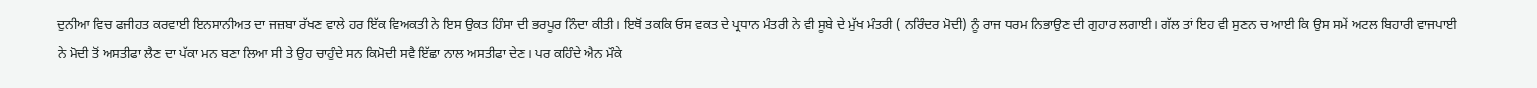ਦੁਨੀਆ ਵਿਚ ਫਜੀਹਤ ਕਰਵਾਈ ਇਨਸਾਨੀਅਤ ਦਾ ਜਜ਼ਬਾ ਰੱਖਣ ਵਾਲੇ ਹਰ ਇੱਕ ਵਿਅਕਤੀ ਨੇ ਇਸ ਉਕਤ ਹਿੰਸਾ ਦੀ ਭਰਪੂਰ ਨਿੰਦਾ ਕੀਤੀ। ਇਥੋਂ ਤਕਕਿ ਓਸ ਵਕਤ ਦੇ ਪ੍ਰਧਾਨ ਮੰਤਰੀ ਨੇ ਵੀ ਸੂਬੇ ਦੇ ਮੁੱਖ ਮੰਤਰੀ ( ਨਰਿੰਦਰ ਮੋਦੀ) ਨੂੰ ਰਾਜ ਧਰਮ ਨਿਭਾਉਣ ਦੀ ਗੁਹਾਰ ਲਗਾਈ। ਗੱਲ ਤਾਂ ਇਹ ਵੀ ਸੁਣਨ ਚ ਆਈ ਕਿ ਉਸ ਸਮੇਂ ਅਟਲ ਬਿਹਾਰੀ ਵਾਜਪਾਈ ਨੇ ਮੋਦੀ ਤੋਂ ਅਸਤੀਫਾ ਲੈਣ ਦਾ ਪੱਕਾ ਮਨ ਬਣਾ ਲਿਆ ਸੀ ਤੇ ਉਹ ਚਾਹੁੰਦੇ ਸਨ ਕਿਮੋਦੀ ਸਵੈ ਇੱਛਾ ਨਾਲ ਅਸਤੀਫਾ ਦੇਣ। ਪਰ ਕਹਿੰਦੇ ਐਨ ਮੌਕੇ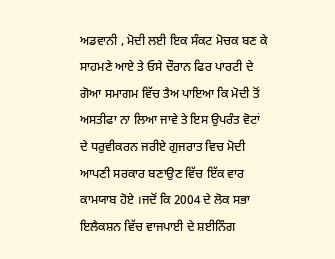ਅਡਵਾਨੀ , ਮੋਦੀ ਲਈ ਇਕ ਸੰਕਟ ਮੋਚਕ ਬਣ ਕੇ ਸਾਹਮਣੇ ਆਏ ਤੇ ਓਸੇ ਦੌਰਾਨ ਫਿਰ ਪਾਰਟੀ ਦੇ ਗੋਆ ਸਮਾਗਮ ਵਿੱਚ ਤੈਅ ਪਾਇਆ ਕਿ ਮੋਦੀ ਤੋਂ ਅਸਤੀਫਾ ਨਾ ਲਿਆ ਜਾਵੇ ਤੇ ਇਸ ਉਪਰੰਤ ਵੋਟਾਂ ਦੇ ਧਰੁਵੀਕਰਨ ਜਰੀਏ ਗੁਜਰਾਤ ਵਿਚ ਮੋਦੀ ਆਪਣੀ ਸਰਕਾਰ ਬਣਾਉਣ ਵਿੱਚ ਇੱਕ ਵਾਰ ਕਾਮਯਾਬ ਹੋਏ ।ਜਦੋਂ ਕਿ 2004 ਦੇ ਲੋਕ ਸਭਾ ਇਲੈਕਸ਼ਨ ਵਿੱਚ ਵਾਜਪਾਈ ਦੇ ਸ਼ਈਨਿੰਗ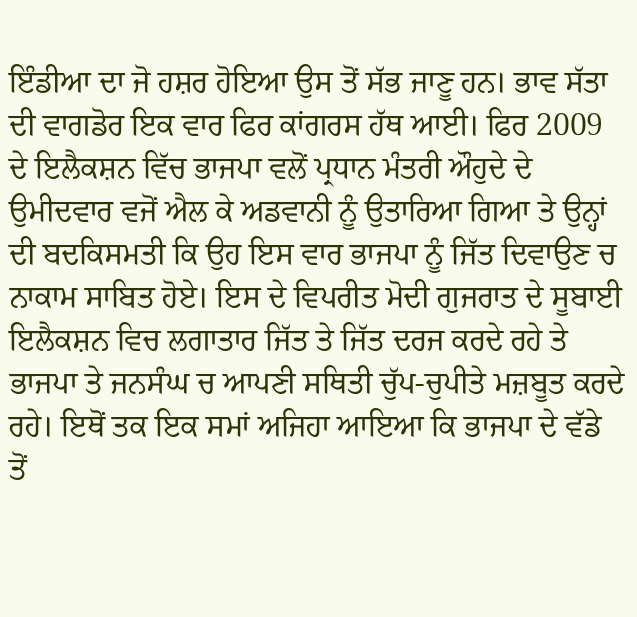ਇੰਡੀਆ ਦਾ ਜੋ ਹਸ਼ਰ ਹੋਇਆ ਉਸ ਤੋਂ ਸੱਭ ਜਾਣੂ ਹਨ। ਭਾਵ ਸੱਤਾ ਦੀ ਵਾਗਡੋਰ ਇਕ ਵਾਰ ਫਿਰ ਕਾਂਗਰਸ ਹੱਥ ਆਈ। ਫਿਰ 2009 ਦੇ ਇਲੈਕਸ਼ਨ ਵਿੱਚ ਭਾਜਪਾ ਵਲੋਂ ਪ੍ਰਧਾਨ ਮੰਤਰੀ ਔਹੁਦੇ ਦੇ ਉਮੀਦਵਾਰ ਵਜੋਂ ਐਲ ਕੇ ਅਡਵਾਨੀ ਨੂੰ ਉਤਾਰਿਆ ਗਿਆ ਤੇ ਉਨ੍ਹਾਂ ਦੀ ਬਦਕਿਸਮਤੀ ਕਿ ਉਹ ਇਸ ਵਾਰ ਭਾਜਪਾ ਨੂੰ ਜਿੱਤ ਦਿਵਾਉਣ ਚ ਨਾਕਾਮ ਸਾਬਿਤ ਹੋਏ। ਇਸ ਦੇ ਵਿਪਰੀਤ ਮੋਦੀ ਗੁਜਰਾਤ ਦੇ ਸੂਬਾਈ ਇਲੈਕਸ਼ਨ ਵਿਚ ਲਗਾਤਾਰ ਜਿੱਤ ਤੇ ਜਿੱਤ ਦਰਜ ਕਰਦੇ ਰਹੇ ਤੇ ਭਾਜਪਾ ਤੇ ਜਨਸੰਘ ਚ ਆਪਣੀ ਸਥਿਤੀ ਚੁੱਪ-ਚੁਪੀਤੇ ਮਜ਼ਬੂਤ ਕਰਦੇ ਰਹੇ। ਇਥੋਂ ਤਕ ਇਕ ਸਮਾਂ ਅਜਿਹਾ ਆਇਆ ਕਿ ਭਾਜਪਾ ਦੇ ਵੱਡੇ ਤੋਂ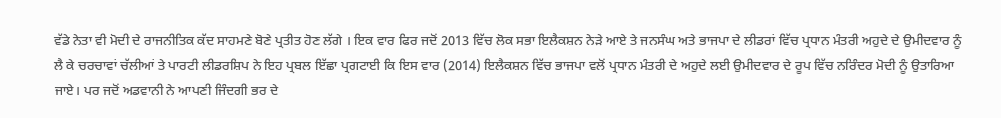ਵੱਡੇ ਨੇਤਾ ਵੀ ਮੋਦੀ ਦੇ ਰਾਜਨੀਤਿਕ ਕੱਦ ਸਾਹਮਣੇ ਬੋਣੇ ਪ੍ਰਤੀਤ ਹੋਣ ਲੱਗੇ । ਇਕ ਵਾਰ ਫਿਰ ਜਦੋਂ 2013 ਵਿੱਚ ਲੋਕ ਸਭਾ ਇਲੈਕਸ਼ਨ ਨੇੜੇ ਆਏ ਤੇ ਜਨਸੰਘ ਅਤੇ ਭਾਜਪਾ ਦੇ ਲੀਡਰਾਂ ਵਿੱਚ ਪ੍ਰਧਾਨ ਮੰਤਰੀ ਅਹੁਦੇ ਦੇ ਉਮੀਦਵਾਰ ਨੂੰ ਲੈ ਕੇ ਚਰਚਾਵਾਂ ਚੱਲੀਆਂ ਤੇ ਪਾਰਟੀ ਲੀਡਰਸ਼ਿਪ ਨੇ ਇਹ ਪ੍ਰਬਲ ਇੱਛਾ ਪ੍ਰਗਟਾਈ ਕਿ ਇਸ ਵਾਰ (2014) ਇਲੈਕਸ਼ਨ ਵਿੱਚ ਭਾਜਪਾ ਵਲੋਂ ਪ੍ਰਧਾਨ ਮੰਤਰੀ ਦੇ ਅਹੁਦੇ ਲਈ ਉਮੀਦਵਾਰ ਦੇ ਰੂਪ ਵਿੱਚ ਨਰਿੰਦਰ ਮੋਦੀ ਨੂੰ ਉਤਾਰਿਆ ਜਾਏ। ਪਰ ਜਦੋਂ ਅਡਵਾਨੀ ਨੇ ਆਪਣੀ ਜਿੰਦਗੀ ਭਰ ਦੇ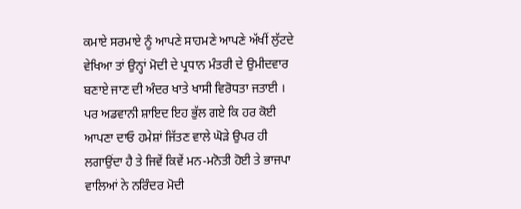ਕਮਾਏ ਸਰਮਾਏ ਨੂੰ ਆਪਣੇ ਸਾਹਮਣੇ ਆਪਣੇ ਅੱਖੀਂ ਲੁੱਟਦੇ ਵੇਖਿਆ ਤਾਂ ਉਨ੍ਹਾਂ ਮੋਦੀ ਦੇ ਪ੍ਰਧਾਨ ਮੰਤਰੀ ਦੇ ਉਮੀਦਵਾਰ ਬਣਾਏ ਜਾਣ ਦੀ ਅੰਦਰ ਖਾਤੇ ਖਾਸੀ ਵਿਰੋਧਤਾ ਜਤਾਈ । ਪਰ ਅਡਵਾਨੀ ਸ਼ਾਇਦ ਇਹ ਭੁੱਲ ਗਏ ਕਿ ਹਰ ਕੋਈ ਆਪਣਾ ਦਾਓ ਹਮੇਸ਼ਾਂ ਜਿੱਤਣ ਵਾਲੇ ਘੋੜੇ ਉਪਰ ਹੀ ਲਗਾਉਂਦਾ ਹੈ ਤੇ ਜਿਵੇਂ ਕਿਵੇਂ ਮਨ-ਮਨੋਤੀ ਹੋਈ ਤੇ ਭਾਜਪਾ ਵਾਲਿਆਂ ਨੇ ਨਰਿੰਦਰ ਮੋਦੀ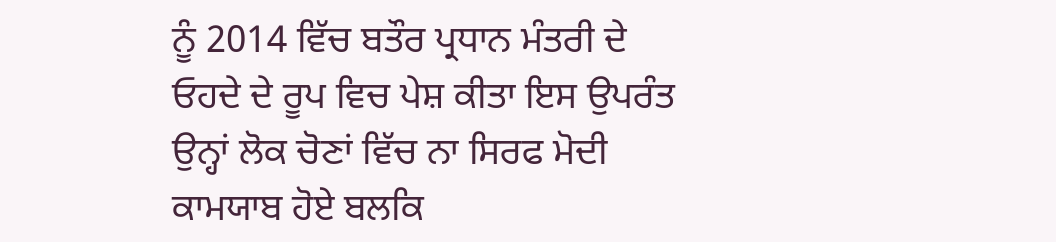ਨੂੰ 2014 ਵਿੱਚ ਬਤੌਰ ਪ੍ਰਧਾਨ ਮੰਤਰੀ ਦੇ ਓਹਦੇ ਦੇ ਰੂਪ ਵਿਚ ਪੇਸ਼ ਕੀਤਾ ਇਸ ਉਪਰੰਤ ਉਨ੍ਹਾਂ ਲੋਕ ਚੋਣਾਂ ਵਿੱਚ ਨਾ ਸਿਰਫ ਮੋਦੀ ਕਾਮਯਾਬ ਹੋਏ ਬਲਕਿ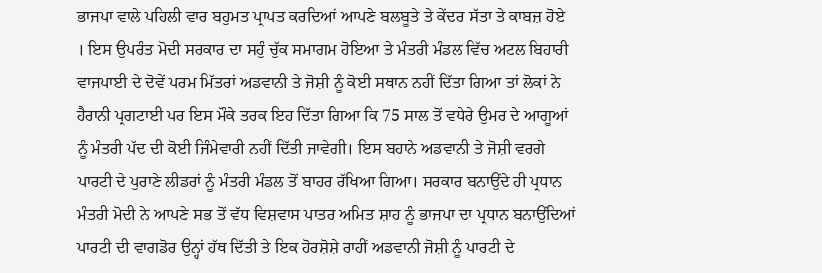ਭਾਜਪਾ ਵਾਲੇ ਪਹਿਲੀ ਵਾਰ ਬਹੁਮਤ ਪ੍ਰਾਪਤ ਕਰਦਿਆਂ ਆਪਣੇ ਬਲਬੂਤੇ ਤੇ ਕੇਂਦਰ ਸੱਤਾ ਤੇ ਕਾਬਜ਼ ਹੋਏ । ਇਸ ਉਪਰੰਤ ਮੋਦੀ ਸਰਕਾਰ ਦਾ ਸਹੁੰ ਚੁੱਕ ਸਮਾਗਮ ਹੋਇਆ ਤੇ ਮੰਤਰੀ ਮੰਡਲ ਵਿੱਚ ਅਟਲ ਬਿਹਾਰੀ ਵਾਜਪਾਈ ਦੇ ਦੋਵੇਂ ਪਰਮ ਮਿੱਤਰਾਂ ਅਡਵਾਨੀ ਤੇ ਜੋਸ਼ੀ ਨੂੰ ਕੋਈ ਸਥਾਨ ਨਹੀਂ ਦਿੱਤਾ ਗਿਆ ਤਾਂ ਲੋਕਾਂ ਨੇ ਹੈਰਾਨੀ ਪ੍ਰਗਟਾਈ ਪਰ ਇਸ ਮੌਕੇ ਤਰਕ ਇਹ ਦਿੱਤਾ ਗਿਆ ਕਿ 75 ਸਾਲ ਤੋਂ ਵਧੇਰੇ ਉਮਰ ਦੇ ਆਗੂਆਂ ਨੂੰ ਮੰਤਰੀ ਪੱਦ ਦੀ ਕੋਈ ਜਿੰਮੇਵਾਰੀ ਨਹੀਂ ਦਿੱਤੀ ਜਾਵੇਗੀ। ਇਸ ਬਹਾਨੇ ਅਡਵਾਨੀ ਤੇ ਜੋਸ਼ੀ ਵਰਗੇ ਪਾਰਟੀ ਦੇ ਪੁਰਾਣੇ ਲੀਡਰਾਂ ਨੂੰ ਮੰਤਰੀ ਮੰਡਲ ਤੋਂ ਬਾਹਰ ਰੱਖਿਆ ਗਿਆ। ਸਰਕਾਰ ਬਨਾਉਂਦੇ ਹੀ ਪ੍ਰਧਾਨ ਮੰਤਰੀ ਮੋਦੀ ਨੇ ਆਪਣੇ ਸਭ ਤੋਂ ਵੱਧ ਵਿਸ਼ਵਾਸ ਪਾਤਰ ਅਮਿਤ ਸ਼ਾਹ ਨੂੰ ਭਾਜਪਾ ਦਾ ਪ੍ਰਧਾਨ ਬਨਾਉਂਦਿਆਂ ਪਾਰਟੀ ਦੀ ਵਾਗਡੋਰ ਉਨ੍ਹਾਂ ਹੱਥ ਦਿੱਤੀ ਤੇ ਇਕ ਹੋਰਸ਼ੋਸ਼ੇ ਰਾਹੀਂ ਅਡਵਾਨੀ ਜੋਸ਼ੀ ਨੂੰ ਪਾਰਟੀ ਦੇ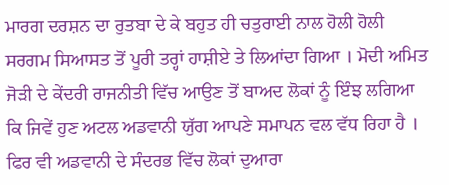ਮਾਰਗ ਦਰਸ਼ਨ ਦਾ ਰੁਤਬਾ ਦੇ ਕੇ ਬਹੁਤ ਹੀ ਚਤੁਰਾਈ ਨਾਲ ਹੋਲੀ ਹੋਲੀ ਸਰਗਮ ਸਿਆਸਤ ਤੋਂ ਪੂਰੀ ਤਰ੍ਹਾਂ ਹਾਸ਼ੀਏ ਤੇ ਲਿਆਂਦਾ ਗਿਆ । ਮੋਦੀ ਅਮਿਤ ਜੋੜੀ ਦੇ ਕੇਂਦਰੀ ਰਾਜਨੀਤੀ ਵਿੱਚ ਆਉਣ ਤੋਂ ਬਾਅਦ ਲੋਕਾਂ ਨੂੰ ਇੰਝ ਲਗਿਆ ਕਿ ਜਿਵੇਂ ਹੁਣ ਅਟਲ ਅਡਵਾਨੀ ਯੁੱਗ ਆਪਣੇ ਸਮਾਪਨ ਵਲ ਵੱਧ ਰਿਹਾ ਹੈ । ਫਿਰ ਵੀ ਅਡਵਾਨੀ ਦੇ ਸੰਦਰਭ ਵਿੱਚ ਲੋਕਾਂ ਦੁਆਰਾ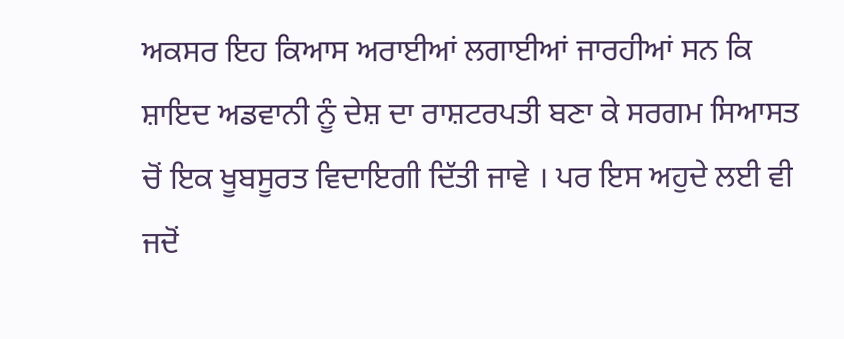ਅਕਸਰ ਇਹ ਕਿਆਸ ਅਰਾਈਆਂ ਲਗਾਈਆਂ ਜਾਰਹੀਆਂ ਸਨ ਕਿ ਸ਼ਾਇਦ ਅਡਵਾਨੀ ਨੂੰ ਦੇਸ਼ ਦਾ ਰਾਸ਼ਟਰਪਤੀ ਬਣਾ ਕੇ ਸਰਗਮ ਸਿਆਸਤ ਚੋਂ ਇਕ ਖੂਬਸੂਰਤ ਵਿਦਾਇਗੀ ਦਿੱਤੀ ਜਾਵੇ । ਪਰ ਇਸ ਅਹੁਦੇ ਲਈ ਵੀ ਜਦੋਂ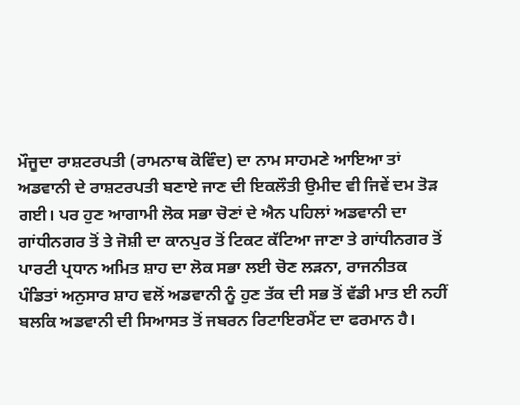ਮੌਜੂਦਾ ਰਾਸ਼ਟਰਪਤੀ (ਰਾਮਨਾਥ ਕੋਵਿੰਦ) ਦਾ ਨਾਮ ਸਾਹਮਣੇ ਆਇਆ ਤਾਂ ਅਡਵਾਨੀ ਦੇ ਰਾਸ਼ਟਰਪਤੀ ਬਣਾਏ ਜਾਣ ਦੀ ਇਕਲੌਤੀ ਉਮੀਦ ਵੀ ਜਿਵੇਂ ਦਮ ਤੋੜ ਗਈ। ਪਰ ਹੁਣ ਆਗਾਮੀ ਲੋਕ ਸਭਾ ਚੋਣਾਂ ਦੇ ਐਨ ਪਹਿਲਾਂ ਅਡਵਾਨੀ ਦਾ ਗਾਂਧੀਨਗਰ ਤੋਂ ਤੇ ਜੋਸ਼ੀ ਦਾ ਕਾਨਪੁਰ ਤੋਂ ਟਿਕਟ ਕੱਟਿਆ ਜਾਣਾ ਤੇ ਗਾਂਧੀਨਗਰ ਤੋਂ ਪਾਰਟੀ ਪ੍ਰਧਾਨ ਅਮਿਤ ਸ਼ਾਹ ਦਾ ਲੋਕ ਸਭਾ ਲਈ ਚੋਣ ਲੜਨਾ, ਰਾਜਨੀਤਕ ਪੰਡਿਤਾਂ ਅਨੁਸਾਰ ਸ਼ਾਹ ਵਲੋਂ ਅਡਵਾਨੀ ਨੂੰ ਹੁਣ ਤੱਕ ਦੀ ਸਭ ਤੋਂ ਵੱਡੀ ਮਾਤ ਈ ਨਹੀਂ ਬਲਕਿ ਅਡਵਾਨੀ ਦੀ ਸਿਆਸਤ ਤੋਂ ਜਬਰਨ ਰਿਟਾਇਰਮੈਂਟ ਦਾ ਫਰਮਾਨ ਹੈ।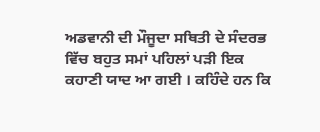ਅਡਵਾਨੀ ਦੀ ਮੌਜੂਦਾ ਸਥਿਤੀ ਦੇ ਸੰਦਰਭ ਵਿੱਚ ਬਹੁਤ ਸਮਾਂ ਪਹਿਲਾਂ ਪੜੀ ਇਕ ਕਹਾਣੀ ਯਾਦ ਆ ਗਈ । ਕਹਿੰਦੇ ਹਨ ਕਿ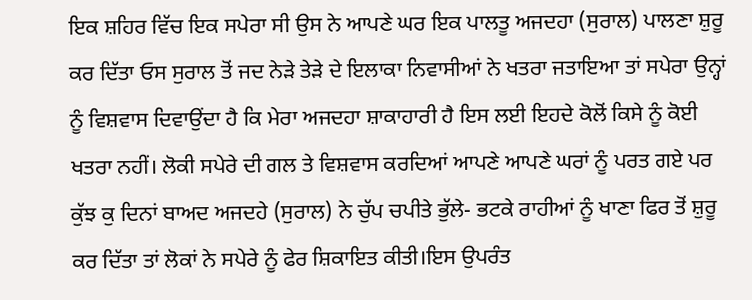ਇਕ ਸ਼ਹਿਰ ਵਿੱਚ ਇਕ ਸਪੇਰਾ ਸੀ ਉਸ ਨੇ ਆਪਣੇ ਘਰ ਇਕ ਪਾਲਤੂ ਅਜਦਹਾ (ਸੁਰਾਲ) ਪਾਲਣਾ ਸ਼ੁਰੂ ਕਰ ਦਿੱਤਾ ਓਸ ਸੁਰਾਲ ਤੋਂ ਜਦ ਨੇੜੇ ਤੇੜੇ ਦੇ ਇਲਾਕਾ ਨਿਵਾਸੀਆਂ ਨੇ ਖਤਰਾ ਜਤਾਇਆ ਤਾਂ ਸਪੇਰਾ ਉਨ੍ਹਾਂ ਨੂੰ ਵਿਸ਼ਵਾਸ ਦਿਵਾਉਂਦਾ ਹੈ ਕਿ ਮੇਰਾ ਅਜਦਹਾ ਸ਼ਾਕਾਹਾਰੀ ਹੈ ਇਸ ਲਈ ਇਹਦੇ ਕੋਲੋਂ ਕਿਸੇ ਨੂੰ ਕੋਈ ਖਤਰਾ ਨਹੀਂ। ਲੋਕੀ ਸਪੇਰੇ ਦੀ ਗਲ ਤੇ ਵਿਸ਼ਵਾਸ ਕਰਦਿਆਂ ਆਪਣੇ ਆਪਣੇ ਘਰਾਂ ਨੂੰ ਪਰਤ ਗਏ ਪਰ ਕੁੱਝ ਕੁ ਦਿਨਾਂ ਬਾਅਦ ਅਜਦਹੇ (ਸੁਰਾਲ) ਨੇ ਚੁੱਪ ਚਪੀਤੇ ਭੁੱਲੇ- ਭਟਕੇ ਰਾਹੀਆਂ ਨੂੰ ਖਾਣਾ ਫਿਰ ਤੋਂ ਸ਼ੁਰੂ ਕਰ ਦਿੱਤਾ ਤਾਂ ਲੋਕਾਂ ਨੇ ਸਪੇਰੇ ਨੂੰ ਫੇਰ ਸ਼ਿਕਾਇਤ ਕੀਤੀ।ਇਸ ਉਪਰੰਤ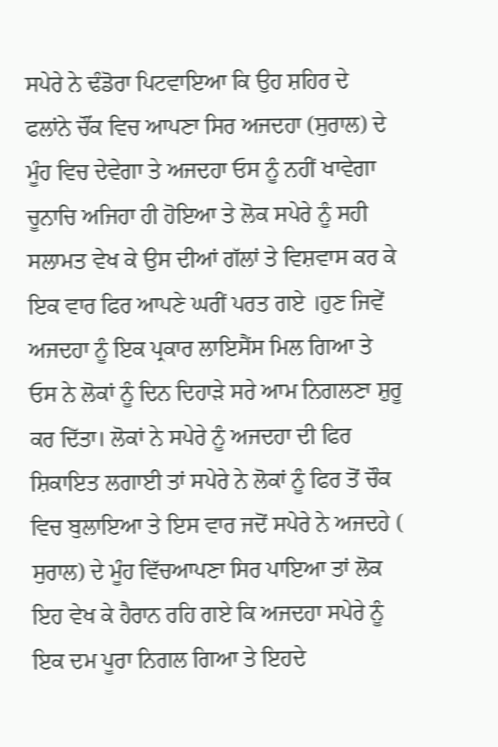ਸਪੇਰੇ ਨੇ ਢੰਡੋਰਾ ਪਿਟਵਾਇਆ ਕਿ ਉਹ ਸ਼ਹਿਰ ਦੇ ਫਲਾਂਨੇ ਚੌਂਕ ਵਿਚ ਆਪਣਾ ਸਿਰ ਅਜਦਹਾ (ਸੁਰਾਲ) ਦੇ ਮੂੰਹ ਵਿਚ ਦੇਵੇਗਾ ਤੇ ਅਜਦਹਾ ਓਸ ਨੂੰ ਨਹੀਂ ਖਾਵੇਗਾ ਚੂਨਾਚਿ ਅਜਿਹਾ ਹੀ ਹੋਇਆ ਤੇ ਲੋਕ ਸਪੇਰੇ ਨੂੰ ਸਹੀ ਸਲਾਮਤ ਵੇਖ ਕੇ ਉਸ ਦੀਆਂ ਗੱਲਾਂ ਤੇ ਵਿਸ਼ਵਾਸ ਕਰ ਕੇ ਇਕ ਵਾਰ ਫਿਰ ਆਪਣੇ ਘਰੀਂ ਪਰਤ ਗਏ ।ਹੁਣ ਜਿਵੇਂ ਅਜਦਹਾ ਨੂੰ ਇਕ ਪ੍ਰਕਾਰ ਲਾਇਸੈਂਸ ਮਿਲ ਗਿਆ ਤੇ ਓਸ ਨੇ ਲੋਕਾਂ ਨੂੰ ਦਿਨ ਦਿਹਾੜੇ ਸਰੇ ਆਮ ਨਿਗਲਣਾ ਸ਼ੁਰੂ ਕਰ ਦਿੱਤਾ। ਲੋਕਾਂ ਨੇ ਸਪੇਰੇ ਨੂੰ ਅਜਦਹਾ ਦੀ ਫਿਰ ਸ਼ਿਕਾਇਤ ਲਗਾਈ ਤਾਂ ਸਪੇਰੇ ਨੇ ਲੋਕਾਂ ਨੂੰ ਫਿਰ ਤੋਂ ਚੌਕ ਵਿਚ ਬੁਲਾਇਆ ਤੇ ਇਸ ਵਾਰ ਜਦੋਂ ਸਪੇਰੇ ਨੇ ਅਜਦਹੇ ( ਸੁਰਾਲ) ਦੇ ਮੂੰਹ ਵਿੱਚਆਪਣਾ ਸਿਰ ਪਾਇਆ ਤਾਂ ਲੋਕ ਇਹ ਵੇਖ ਕੇ ਹੈਰਾਨ ਰਹਿ ਗਏ ਕਿ ਅਜਦਹਾ ਸਪੇਰੇ ਨੂੰ ਇਕ ਦਮ ਪੂਰਾ ਨਿਗਲ ਗਿਆ ਤੇ ਇਹਦੇ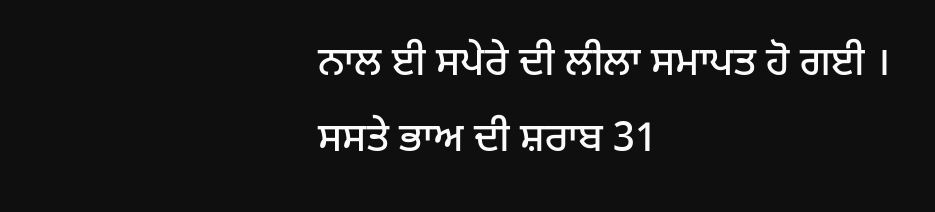ਨਾਲ ਈ ਸਪੇਰੇ ਦੀ ਲੀਲਾ ਸਮਾਪਤ ਹੋ ਗਈ ।
ਸਸਤੇ ਭਾਅ ਦੀ ਸ਼ਰਾਬ 31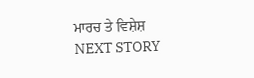ਮਾਰਚ ਤੇ ਵਿਸ਼ੇਸ਼
NEXT STORY